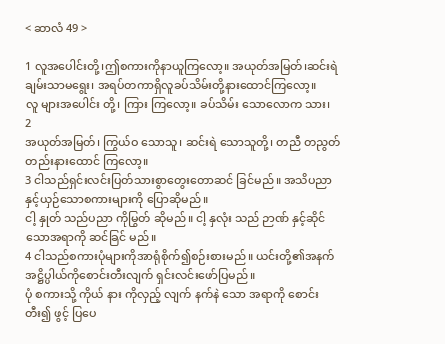< ဆာလံ 49 >

1 လူအပေါင်းတို့၊ဤစကားကိုနာယူကြလော့။ အယုတ်အမြတ်၊ဆင်းရဲချမ်းသာမရွေး၊ အရပ်တကာရှိလူခပ်သိမ်းတို့နားထောင်ကြလော့။
လူ များအပေါင်း တို့၊ ကြား ကြလော့။ ခပ်သိမ်း သောလောက သား၊
2
အယုတ်အမြတ်၊ ကြွယ်ဝ သောသူ၊ ဆင်းရဲ သောသူတို့၊ တညီ တညွတ်တည်းနားထောင် ကြလော့။
3 ငါသည်ရှင်းလင်းပြတ်သားစွာတွေးတောဆင် ခြင်မည်။ အသိပညာနှင့်ယှဉ်သောစကားများကို ပြောဆိုမည်။
ငါ့ နှုတ် သည်ပညာ ကိုမြွတ် ဆိုမည်။ ငါ့ နှလုံး သည် ဉာဏ် နှင့်ဆိုင်သောအရာကို ဆင်ခြင် မည်။
4 ငါသည်စကားပုံများကိုအာရုံစိုက်၍စဉ်းစားမည်။ ယင်းတို့၏အနက်အဋ္ဌိပ္ပါယ်ကိုစောင်းတီးလျက် ရှင်းလင်းဖော်ပြမည်။
ပုံ စကားသို့ ကိုယ် နား ကိုလှည့် လျက် နက်နဲ သော အရာကို စောင်း တီး၍ ဖွင့် ပြပေ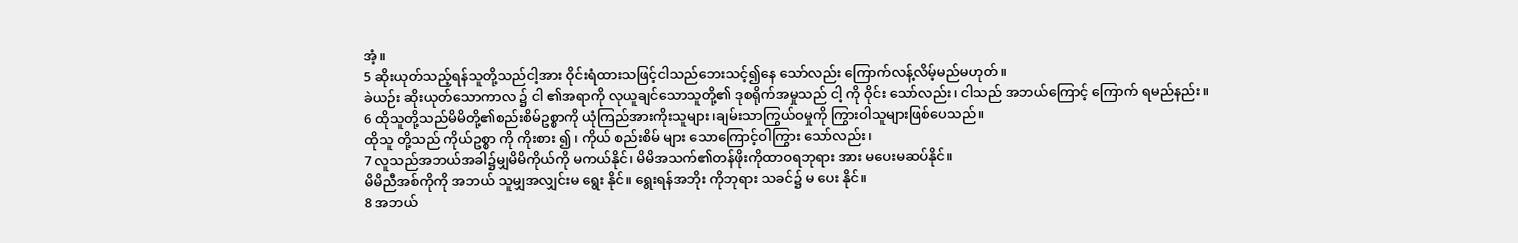အံ့။
5 ဆိုးယုတ်သည့်ရန်သူတို့သည်ငါ့အား ဝိုင်းရံထားသဖြင့်ငါသည်ဘေးသင့်၍နေ သော်လည်း ကြောက်လန့်လိမ့်မည်မဟုတ်။
ခဲယဉ်း ဆိုးယုတ်သောကာလ ၌ ငါ ၏အရာကို လုယူချင်သောသူတို့၏ ဒုစရိုက်အမှုသည် ငါ့ ကို ဝိုင်း သော်လည်း၊ ငါသည် အဘယ်ကြောင့် ကြောက် ရမည်နည်း။
6 ထိုသူတို့သည်မိမိတို့၏စည်းစိမ်ဥစ္စာကို ယုံကြည်အားကိုးသူများ၊ချမ်းသာကြွယ်ဝမှုကို ကြွားဝါသူများဖြစ်ပေသည်။
ထိုသူ တို့သည် ကိုယ်ဥစ္စာ ကို ကိုးစား ၍ ၊ ကိုယ် စည်းစိမ် များ သောကြောင့်ဝါကြွား သော်လည်း၊
7 လူသည်အဘယ်အခါ၌မျှမိမိကိုယ်ကို မကယ်နိုင်၊ မိမိအသက်၏တန်ဖိုးကိုထာဝရဘုရား အား မပေးမဆပ်နိုင်။
မိမိညီအစ်ကိုကို အဘယ် သူမျှအလျှင်းမ ရွေး နိုင်။ ရွေးရန်အဘိုး ကိုဘုရား သခင်၌ မ ပေး နိုင်။
8 အဘယ်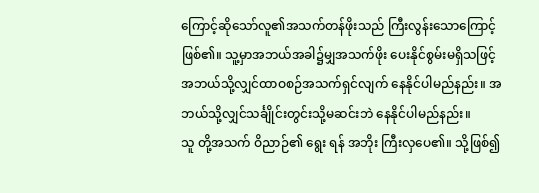ကြောင့်ဆိုသော်လူ၏အသက်တန်ဖိုးသည် ကြီးလွန်းသောကြောင့်ဖြစ်၏။ သူ့မှာအဘယ်အခါ၌မျှအသက်ဖိုး ပေးနိုင်စွမ်းမရှိသဖြင့် အဘယ်သို့လျှင်ထာဝစဉ်အသက်ရှင်လျက် နေနိုင်ပါမည်နည်း။ အဘယ်သို့လျှင်သင်္ချိုင်းတွင်းသို့မဆင်းဘဲ နေနိုင်ပါမည်နည်း။
သူ တို့အသက် ဝိညာဉ်၏ ရွေး ရန် အဘိုး ကြီးလှပေ၏။ သို့ဖြစ်၍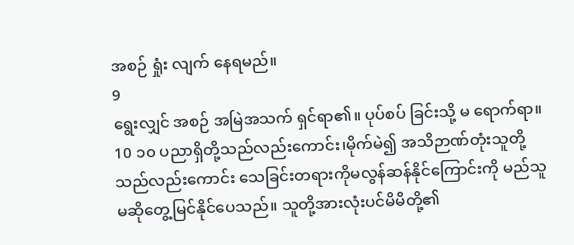အစဉ် ရှုံး လျက် နေရမည်။
9
ရွေးလျှင် အစဉ် အမြဲအသက် ရှင်ရာ၏။ ပုပ်စပ် ခြင်းသို့ မ ရောက်ရာ။
10 ၁၀ ပညာရှိတို့သည်လည်းကောင်း၊မိုက်မဲ၍ အသိဉာဏ်တုံးသူတို့သည်လည်းကောင်း သေခြင်းတရားကိုမလွန်ဆန်နိုင်ကြောင်းကို မည်သူမဆိုတွေ့မြင်နိုင်ပေသည်။ သူတို့အားလုံးပင်မိမိတို့၏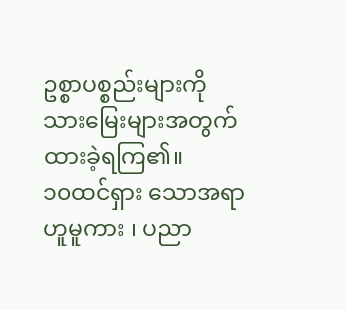ဥစ္စာပစ္စည်းများကို သားမြေးများအတွက်ထားခဲ့ရကြ၏။
၁၀ထင်ရှား သောအရာဟူမူကား ၊ ပညာ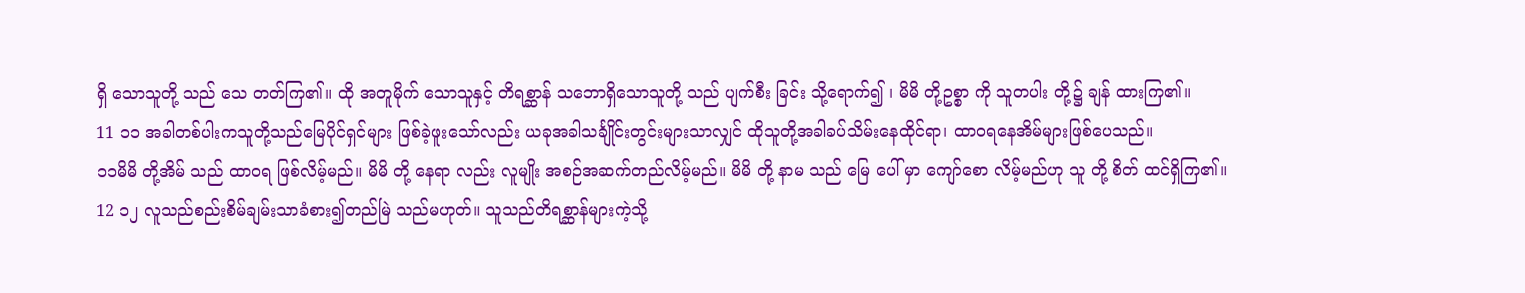ရှိ သောသူတို့ သည် သေ တတ်ကြ၏။ ထို အတူမိုက် သောသူနှင့် တိရစ္ဆာန် သဘောရှိသောသူတို့ သည် ပျက်စီး ခြင်း သို့ရောက်၍ ၊ မိမိ တို့ဥစ္စာ ကို သူတပါး တို့၌ ချန် ထားကြ၏။
11 ၁၁ အခါတစ်ပါးကသူတို့သည်မြေပိုင်ရှင်များ ဖြစ်ခဲ့ဖူးသော်လည်း ယခုအခါသင်္ချိုင်းတွင်းများသာလျှင် ထိုသူတို့အခါခပ်သိမ်းနေထိုင်ရာ၊ ထာဝရနေအိမ်များဖြစ်ပေသည်။
၁၁မိမိ တို့အိမ် သည် ထာဝရ ဖြစ်လိမ့်မည်။ မိမိ တို့ နေရာ လည်း လူမျိုး အစဉ်အဆက်တည်လိမ့်မည်။ မိမိ တို့ နာမ သည် မြေ ပေါ် မှာ ကျော်စော လိမ့်မည်ဟု သူ တို့ စိတ် ထင်ရှိကြ၏။
12 ၁၂ လူသည်စည်းစိမ်ချမ်းသာခံစား၍တည်မြဲ သည်မဟုတ်။ သူသည်တိရစ္ဆာန်များကဲ့သို့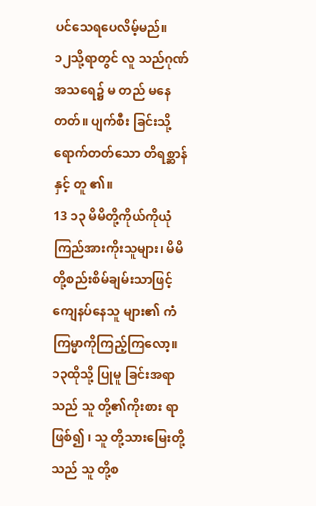ပင်သေရပေလိမ့်မည်။
၁၂သို့ရာတွင် လူ သည်ဂုဏ် အသရေ၌ မ တည် မနေ တတ်။ ပျက်စီး ခြင်းသို့ ရောက်တတ်သော တိရစ္ဆာန် နှင့် တူ ၏။
13 ၁၃ မိမိတို့ကိုယ်ကိုယုံကြည်အားကိုးသူများ၊ မိမိတို့စည်းစိမ်ချမ်းသာဖြင့်ကျေနပ်နေသူ များ၏ ကံကြမ္မာကိုကြည့်ကြလော့။
၁၃ထိုသို့ ပြုမူ ခြင်းအရာသည် သူ တို့၏ကိုးစား ရာ ဖြစ်၍ ၊ သူ တို့သားမြေးတို့သည် သူ တို့စ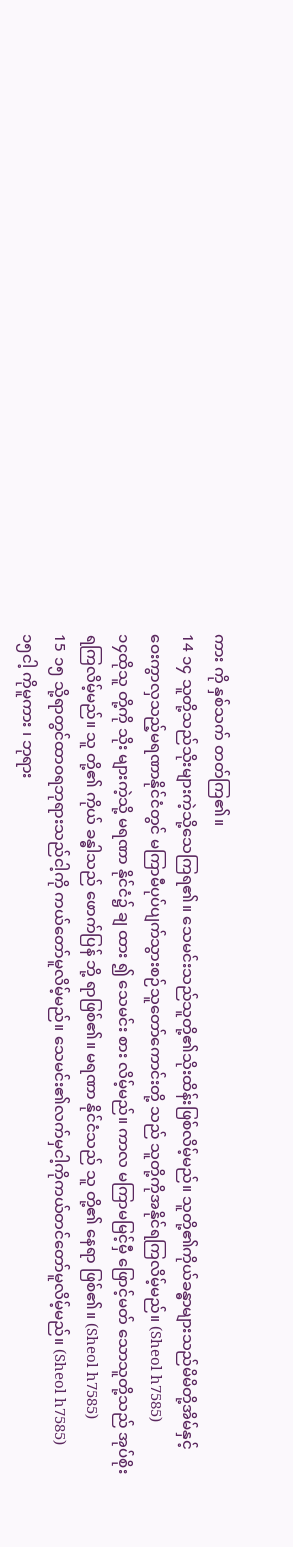ကား ကို နှစ်သက် တတ်ကြ၏။
14 ၁၄ သူတို့သည်သိုးများကဲ့သို့သေကြရ၏။ သေမင်းသည်သူတို့၏သိုးထိန်းဖြစ်လိမ့်မည်။ သူတို့၏ကိုယ်ခန္ဓာများသည်မိမိတို့အိမ်နှင့် ဝေးကွာလှသည့်မရဏာနိုင်ငံတွင် မကြာမီပုပ်ပျက်သွားစဉ်သူတော်ကောင်းတို့ သည် သူတို့ကိုအနိုင်ရကြလိမ့်မည်။ (Sheol h7585)
၁၄ထိုသူ တို့ကို သိုး များကဲ့သို့ မရဏာ နိုင်ငံ၌ ချ ထား ၍ သေမင်း စား လိမ့်မည်။ ကာလ မကြာမမြင့်မှီ ဖြောင့်မတ် သောသူတို့သည် အုပ်စိုး ရကြလိမ့်မည်။ သူ တို့၏ ကိုယ် ခန္ဓါသည် ဖောက်ပြန် ဘို့ ရာဖြစ်၏။ မရဏာ နိုင်ငံသည် သူ တို့၏ နေရာ ဖြစ်၏။ (Sheol h7585)
15 ၁၅ သို့ရာတွင်ထာဝရဘုရားသည်ငါ့ကို ကယ်တော်မူလိမ့်မည်။ သေမင်း၏လက်မှငါ့ကိုကယ်တင်တော်မူလိမ့်မည်။ (Sheol h7585)
၁၅ငါ့ ကိုမူကား ၊ ဘုရား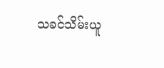သခင်သိမ်းယူ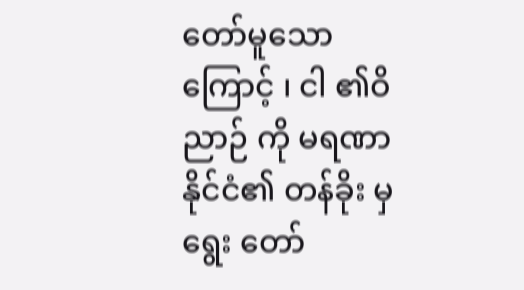တော်မူသောကြောင့် ၊ ငါ ၏ဝိညာဉ် ကို မရဏာ နိုင်ငံ၏ တန်ခိုး မှ ရွေး တော်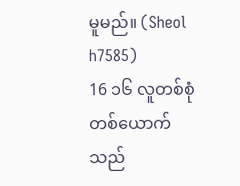မူမည်။ (Sheol h7585)
16 ၁၆ လူတစ်စုံတစ်ယောက်သည်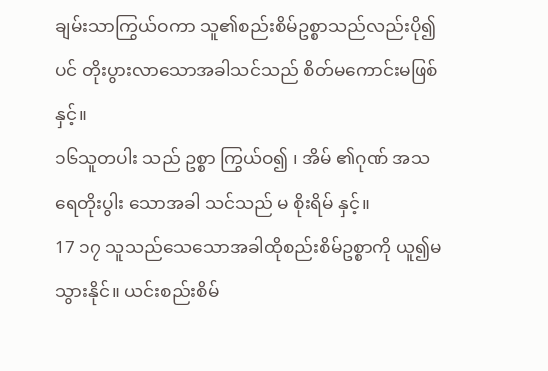ချမ်းသာကြွယ်ဝကာ သူ၏စည်းစိမ်ဥစ္စာသည်လည်းပို၍ပင် တိုးပွားလာသောအခါသင်သည် စိတ်မကောင်းမဖြစ်နှင့်။
၁၆သူတပါး သည် ဥစ္စာ ကြွယ်ဝ၍ ၊ အိမ် ၏ဂုဏ် အသရေတိုးပွါး သောအခါ သင်သည် မ စိုးရိမ် နှင့်။
17 ၁၇ သူသည်သေသောအခါထိုစည်းစိမ်ဥစ္စာကို ယူ၍မသွားနိုင်။ ယင်းစည်းစိမ်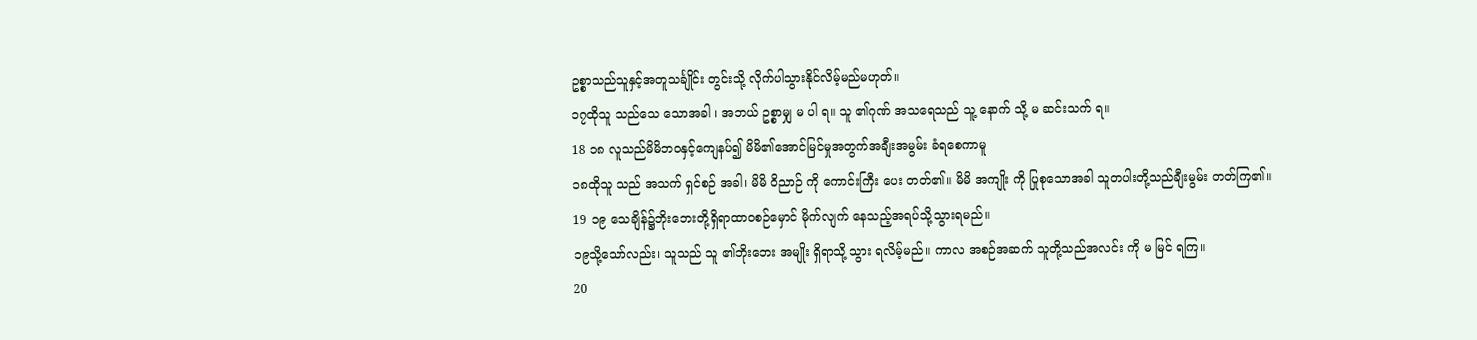ဥစ္စာသည်သူနှင့်အတူသင်္ချိုင်း တွင်းသို့ လိုက်ပါသွားနိုင်လိမ့်မည်မဟုတ်။
၁၇ထိုသူ သည်သေ သောအခါ ၊ အဘယ် ဥစ္စာမျှ မ ပါ ရ။ သူ ၏ဂုဏ် အသရေသည် သူ့ နောက် သို့ မ ဆင်းသက် ရ။
18 ၁၈ လူသည်မိမိဘဝနှင့်ကျေနပ်၍ မိမိ၏အောင်မြင်မှုအတွက်အချီးအမွမ်း ခံရစေကာမူ
၁၈ထိုသူ သည် အသက် ရှင်စဉ် အခါ၊ မိမိ ဝိညာဉ် ကို ကောင်းကြီး ပေး တတ်၏။ မိမိ အကျိုး ကို ပြုစုသောအခါ သူတပါးတို့သည်ချီးမွမ်း တတ်ကြ၏။
19 ၁၉ သေချိန်၌ဘိုးဘေးတို့ရှိရာထာဝစဉ်မှောင် မိုက်လျက် နေသည့်အရပ်သို့သွားရမည်။
၁၉သို့သော်လည်း၊ သူသည် သူ ၏ဘိုးဘေး အမျိုး ရှိရာသို့ သွား ရလိမ့်မည်။ ကာလ အစဉ်အဆက် သူတို့သည်အလင်း ကို မ မြင် ရကြ။
20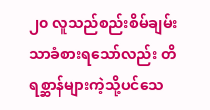၂၀ လူသည်စည်းစိမ်ချမ်းသာခံစားရသော်လည်း တိရစ္ဆာန်များကဲ့သို့ပင်သေ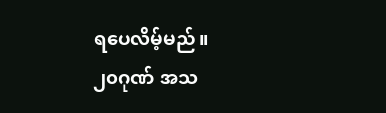ရပေလိမ့်မည်။
၂၀ဂုဏ် အသ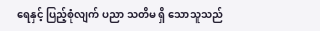ရေနှင့် ပြည့်စုံလျက် ပညာ သတိမ ရှိ သောသူသည်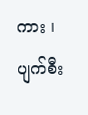ကား ၊ ပျက်စီး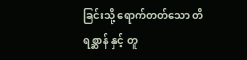ခြင်းသို့ ရောက်တတ်သော တိရစ္ဆာန် နှင့် တူ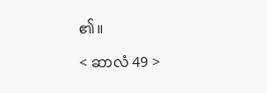၏။

< ဆာလံ 49 >